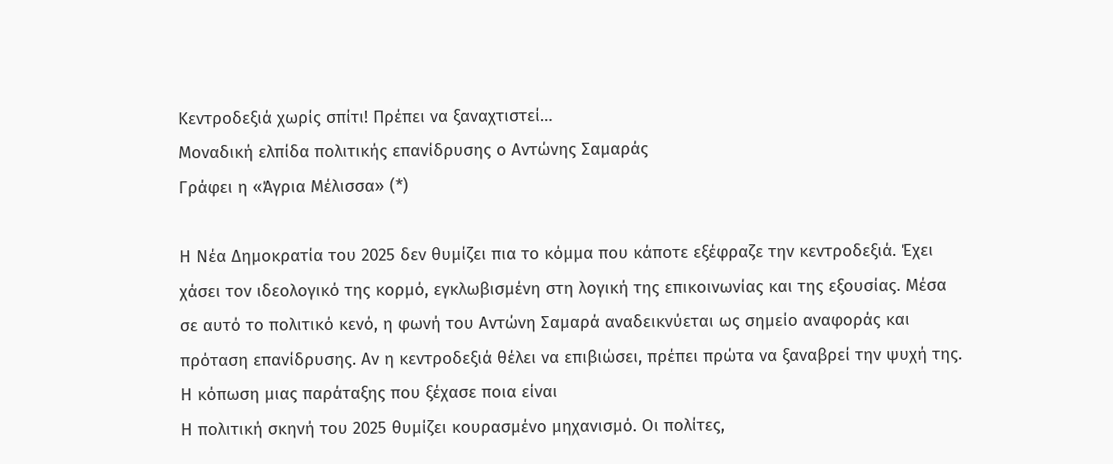Κεντροδεξιά χωρίς σπίτι! Πρέπει να ξαναχτιστεί…
Μοναδική ελπίδα πολιτικής επανίδρυσης ο Αντώνης Σαμαράς
Γράφει η «Άγρια Μέλισσα» (*)

Η Νέα Δημοκρατία του 2025 δεν θυμίζει πια το κόμμα που κάποτε εξέφραζε την κεντροδεξιά. Έχει χάσει τον ιδεολογικό της κορμό, εγκλωβισμένη στη λογική της επικοινωνίας και της εξουσίας. Μέσα σε αυτό το πολιτικό κενό, η φωνή του Αντώνη Σαμαρά αναδεικνύεται ως σημείο αναφοράς και πρόταση επανίδρυσης. Αν η κεντροδεξιά θέλει να επιβιώσει, πρέπει πρώτα να ξαναβρεί την ψυχή της.
Η κόπωση μιας παράταξης που ξέχασε ποια είναι
Η πολιτική σκηνή του 2025 θυμίζει κουρασμένο μηχανισμό. Οι πολίτες,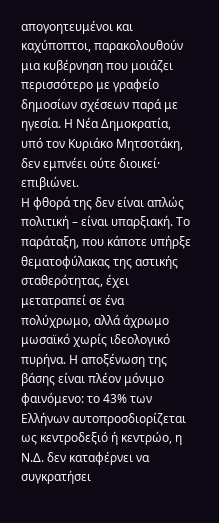απογοητευμένοι και καχύποπτοι, παρακολουθούν μια κυβέρνηση που μοιάζει περισσότερο με γραφείο δημοσίων σχέσεων παρά με ηγεσία. Η Νέα Δημοκρατία, υπό τον Κυριάκο Μητσοτάκη, δεν εμπνέει ούτε διοικεί· επιβιώνει.
Η φθορά της δεν είναι απλώς πολιτική – είναι υπαρξιακή. Το παράταξη, που κάποτε υπήρξε θεματοφύλακας της αστικής σταθερότητας, έχει μετατραπεί σε ένα πολύχρωμο, αλλά άχρωμο μωσαϊκό χωρίς ιδεολογικό πυρήνα. Η αποξένωση της βάσης είναι πλέον μόνιμο φαινόμενο: το 43% των Ελλήνων αυτοπροσδιορίζεται ως κεντροδεξιό ή κεντρώο, η Ν.Δ. δεν καταφέρνει να συγκρατήσει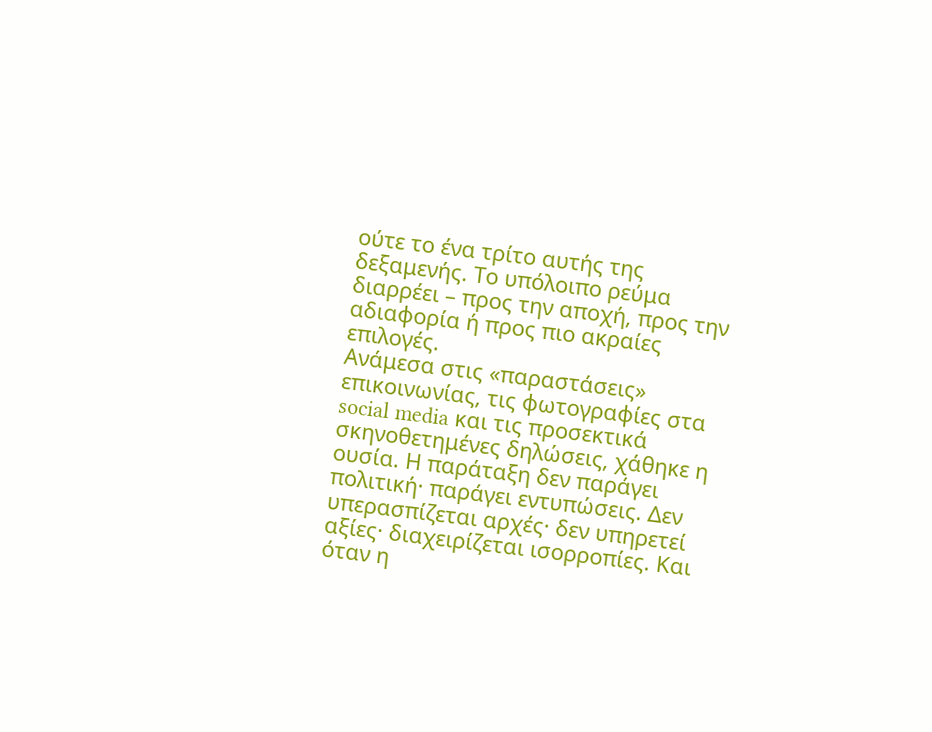ούτε το ένα τρίτο αυτής της δεξαμενής. Το υπόλοιπο ρεύμα διαρρέει – προς την αποχή, προς την αδιαφορία ή προς πιο ακραίες επιλογές.
Ανάμεσα στις «παραστάσεις» επικοινωνίας, τις φωτογραφίες στα social media και τις προσεκτικά σκηνοθετημένες δηλώσεις, χάθηκε η ουσία. Η παράταξη δεν παράγει πολιτική· παράγει εντυπώσεις. Δεν υπερασπίζεται αρχές· δεν υπηρετεί αξίες· διαχειρίζεται ισορροπίες. Και όταν η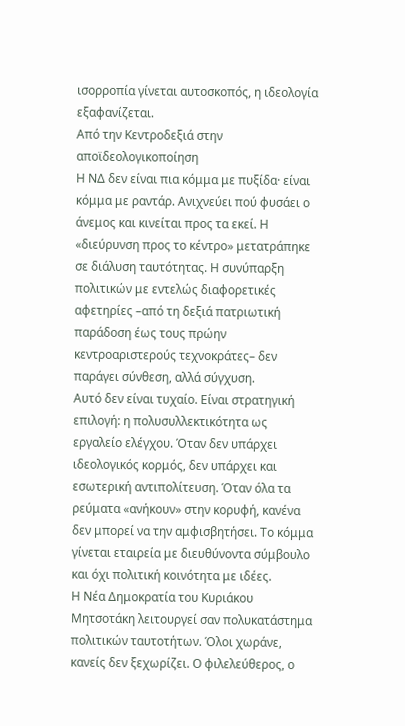ισορροπία γίνεται αυτοσκοπός, η ιδεολογία εξαφανίζεται.
Από την Κεντροδεξιά στην αποϊδεολογικοποίηση
Η ΝΔ δεν είναι πια κόμμα με πυξίδα· είναι κόμμα με ραντάρ. Ανιχνεύει πού φυσάει ο άνεμος και κινείται προς τα εκεί. Η «διεύρυνση προς το κέντρο» μετατράπηκε σε διάλυση ταυτότητας. Η συνύπαρξη πολιτικών με εντελώς διαφορετικές αφετηρίες –από τη δεξιά πατριωτική παράδοση έως τους πρώην κεντροαριστερούς τεχνοκράτες– δεν παράγει σύνθεση, αλλά σύγχυση.
Αυτό δεν είναι τυχαίο. Είναι στρατηγική επιλογή: η πολυσυλλεκτικότητα ως εργαλείο ελέγχου. Όταν δεν υπάρχει ιδεολογικός κορμός, δεν υπάρχει και εσωτερική αντιπολίτευση. Όταν όλα τα ρεύματα «ανήκουν» στην κορυφή, κανένα δεν μπορεί να την αμφισβητήσει. Το κόμμα γίνεται εταιρεία με διευθύνοντα σύμβουλο και όχι πολιτική κοινότητα με ιδέες.
Η Νέα Δημοκρατία του Κυριάκου Μητσοτάκη λειτουργεί σαν πολυκατάστημα πολιτικών ταυτοτήτων. Όλοι χωράνε, κανείς δεν ξεχωρίζει. Ο φιλελεύθερος, ο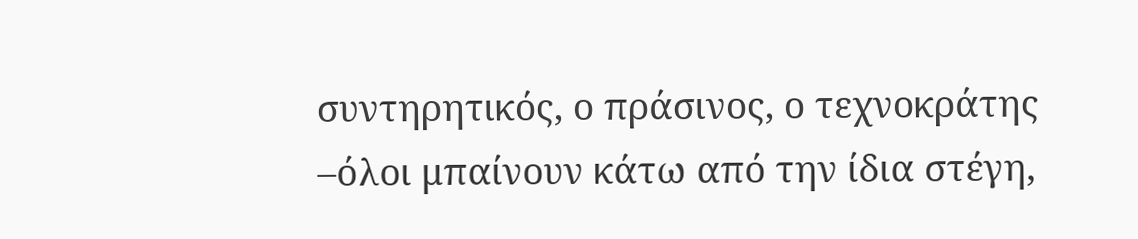συντηρητικός, ο πράσινος, ο τεχνοκράτης –όλοι μπαίνουν κάτω από την ίδια στέγη,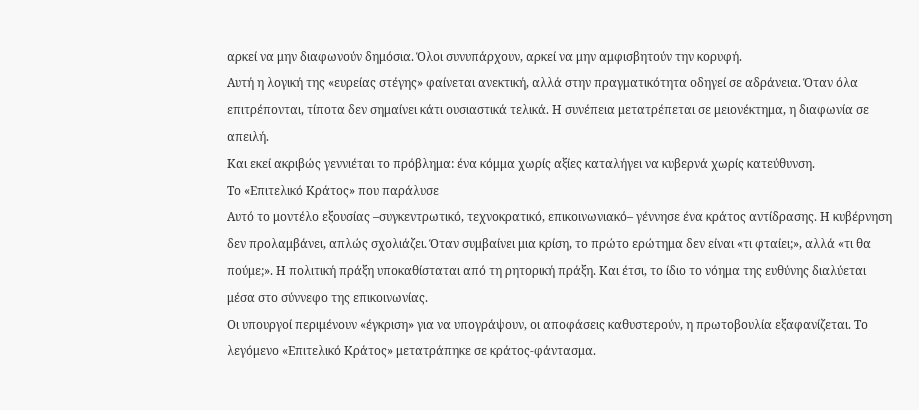αρκεί να μην διαφωνούν δημόσια. Όλοι συνυπάρχουν, αρκεί να μην αμφισβητούν την κορυφή.
Αυτή η λογική της «ευρείας στέγης» φαίνεται ανεκτική, αλλά στην πραγματικότητα οδηγεί σε αδράνεια. Όταν όλα επιτρέπονται, τίποτα δεν σημαίνει κάτι ουσιαστικά τελικά. Η συνέπεια μετατρέπεται σε μειονέκτημα, η διαφωνία σε απειλή.
Και εκεί ακριβώς γεννιέται το πρόβλημα: ένα κόμμα χωρίς αξίες καταλήγει να κυβερνά χωρίς κατεύθυνση.
Το «Επιτελικό Κράτος» που παράλυσε
Αυτό το μοντέλο εξουσίας –συγκεντρωτικό, τεχνοκρατικό, επικοινωνιακό– γέννησε ένα κράτος αντίδρασης. Η κυβέρνηση δεν προλαμβάνει, απλώς σχολιάζει. Όταν συμβαίνει μια κρίση, το πρώτο ερώτημα δεν είναι «τι φταίει;», αλλά «τι θα πούμε;». Η πολιτική πράξη υποκαθίσταται από τη ρητορική πράξη. Και έτσι, το ίδιο το νόημα της ευθύνης διαλύεται μέσα στο σύννεφο της επικοινωνίας.
Οι υπουργοί περιμένουν «έγκριση» για να υπογράψουν, οι αποφάσεις καθυστερούν, η πρωτοβουλία εξαφανίζεται. Το λεγόμενο «Επιτελικό Κράτος» μετατράπηκε σε κράτος-φάντασμα.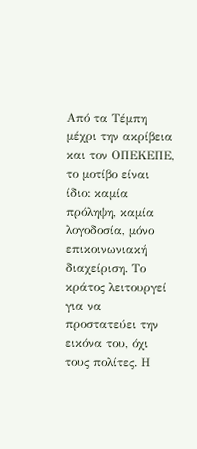Από τα Τέμπη μέχρι την ακρίβεια και τον ΟΠΕΚΕΠΕ, το μοτίβο είναι ίδιο: καμία πρόληψη, καμία λογοδοσία, μόνο επικοινωνιακή διαχείριση. Το κράτος λειτουργεί για να προστατεύει την εικόνα του, όχι τους πολίτες. Η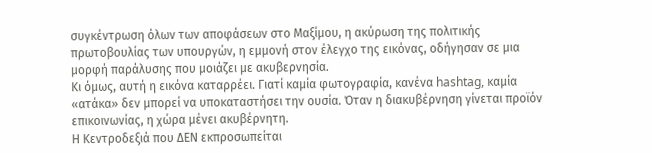συγκέντρωση όλων των αποφάσεων στο Μαξίμου, η ακύρωση της πολιτικής πρωτοβουλίας των υπουργών, η εμμονή στον έλεγχο της εικόνας, οδήγησαν σε μια μορφή παράλυσης που μοιάζει με ακυβερνησία.
Κι όμως, αυτή η εικόνα καταρρέει. Γιατί καμία φωτογραφία, κανένα hashtag, καμία «ατάκα» δεν μπορεί να υποκαταστήσει την ουσία. Όταν η διακυβέρνηση γίνεται προϊόν επικοινωνίας, η χώρα μένει ακυβέρνητη.
Η Κεντροδεξιά που ΔΕΝ εκπροσωπείται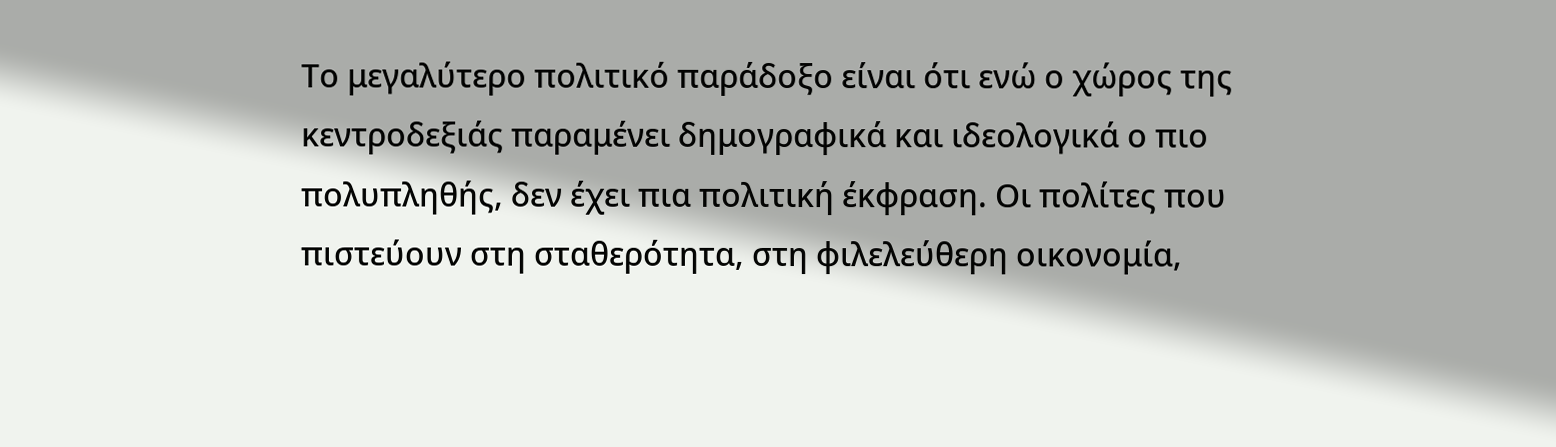Το μεγαλύτερο πολιτικό παράδοξο είναι ότι ενώ ο χώρος της κεντροδεξιάς παραμένει δημογραφικά και ιδεολογικά ο πιο πολυπληθής, δεν έχει πια πολιτική έκφραση. Οι πολίτες που πιστεύουν στη σταθερότητα, στη φιλελεύθερη οικονομία,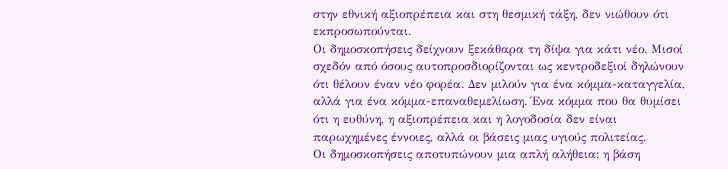στην εθνική αξιοπρέπεια και στη θεσμική τάξη, δεν νιώθουν ότι εκπροσωπούνται.
Οι δημοσκοπήσεις δείχνουν ξεκάθαρα τη δίψα για κάτι νέο. Μισοί σχεδόν από όσους αυτοπροσδιορίζονται ως κεντροδεξιοί δηλώνουν ότι θέλουν έναν νέο φορέα. Δεν μιλούν για ένα κόμμα-καταγγελία, αλλά για ένα κόμμα-επαναθεμελίωση. Ένα κόμμα που θα θυμίσει ότι η ευθύνη, η αξιοπρέπεια και η λογοδοσία δεν είναι παρωχημένες έννοιες, αλλά οι βάσεις μιας υγιούς πολιτείας.
Οι δημοσκοπήσεις αποτυπώνουν μια απλή αλήθεια: η βάση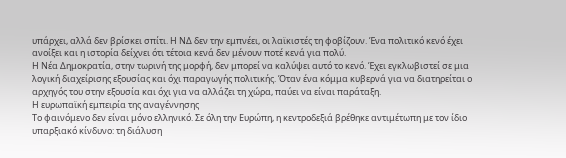υπάρχει, αλλά δεν βρίσκει σπίτι. Η ΝΔ δεν την εμπνέει, οι λαϊκιστές τη φοβίζουν. Ένα πολιτικό κενό έχει ανοίξει και η ιστορία δείχνει ότι τέτοια κενά δεν μένουν ποτέ κενά για πολύ.
Η Νέα Δημοκρατία, στην τωρινή της μορφή, δεν μπορεί να καλύψει αυτό το κενό. Έχει εγκλωβιστεί σε μια λογική διαχείρισης εξουσίας και όχι παραγωγής πολιτικής. Όταν ένα κόμμα κυβερνά για να διατηρείται ο αρχηγός του στην εξουσία και όχι για να αλλάζει τη χώρα, παύει να είναι παράταξη.
Η ευρωπαϊκή εμπειρία της αναγέννησης
Το φαινόμενο δεν είναι μόνο ελληνικό. Σε όλη την Ευρώπη, η κεντροδεξιά βρέθηκε αντιμέτωπη με τον ίδιο υπαρξιακό κίνδυνο: τη διάλυση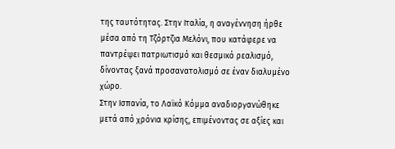της ταυτότητας. Στην Ιταλία, η αναγέννηση ήρθε μέσα από τη Τζόρτζια Μελόνι, που κατάφερε να παντρέψει πατριωτισμό και θεσμικό ρεαλισμό, δίνοντας ξανά προσανατολισμό σε έναν διαλυμένο χώρο.
Στην Ισπανία, το Λαϊκό Κόμμα αναδιοργανώθηκε μετά από χρόνια κρίσης, επιμένοντας σε αξίες και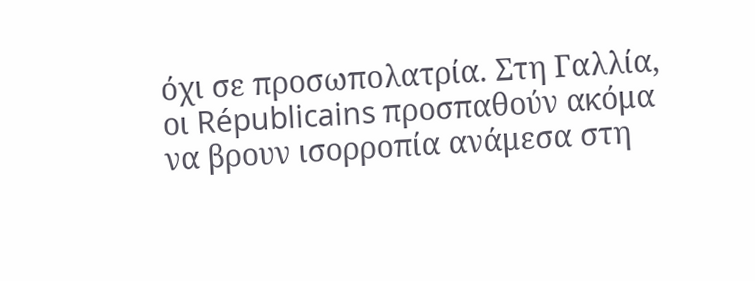όχι σε προσωπολατρία. Στη Γαλλία, οι Républicains προσπαθούν ακόμα να βρουν ισορροπία ανάμεσα στη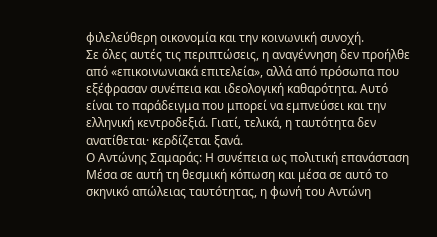φιλελεύθερη οικονομία και την κοινωνική συνοχή.
Σε όλες αυτές τις περιπτώσεις, η αναγέννηση δεν προήλθε από «επικοινωνιακά επιτελεία», αλλά από πρόσωπα που εξέφρασαν συνέπεια και ιδεολογική καθαρότητα. Αυτό είναι το παράδειγμα που μπορεί να εμπνεύσει και την ελληνική κεντροδεξιά. Γιατί, τελικά, η ταυτότητα δεν ανατίθεται· κερδίζεται ξανά.
Ο Αντώνης Σαμαράς: Η συνέπεια ως πολιτική επανάσταση
Μέσα σε αυτή τη θεσμική κόπωση και μέσα σε αυτό το σκηνικό απώλειας ταυτότητας, η φωνή του Αντώνη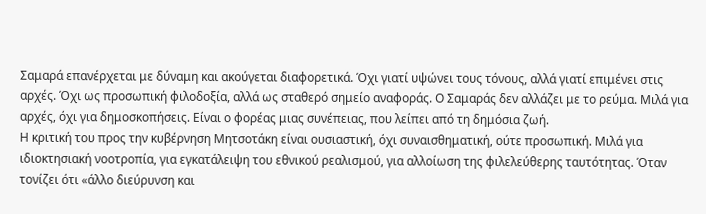Σαμαρά επανέρχεται με δύναμη και ακούγεται διαφορετικά. Όχι γιατί υψώνει τους τόνους, αλλά γιατί επιμένει στις αρχές. Όχι ως προσωπική φιλοδοξία, αλλά ως σταθερό σημείο αναφοράς. Ο Σαμαράς δεν αλλάζει με το ρεύμα. Μιλά για αρχές, όχι για δημοσκοπήσεις. Είναι ο φορέας μιας συνέπειας, που λείπει από τη δημόσια ζωή.
Η κριτική του προς την κυβέρνηση Μητσοτάκη είναι ουσιαστική, όχι συναισθηματική, ούτε προσωπική. Μιλά για ιδιοκτησιακή νοοτροπία, για εγκατάλειψη του εθνικού ρεαλισμού, για αλλοίωση της φιλελεύθερης ταυτότητας. Όταν τονίζει ότι «άλλο διεύρυνση και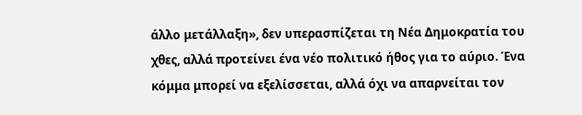άλλο μετάλλαξη», δεν υπερασπίζεται τη Νέα Δημοκρατία του χθες, αλλά προτείνει ένα νέο πολιτικό ήθος για το αύριο. Ένα κόμμα μπορεί να εξελίσσεται, αλλά όχι να απαρνείται τον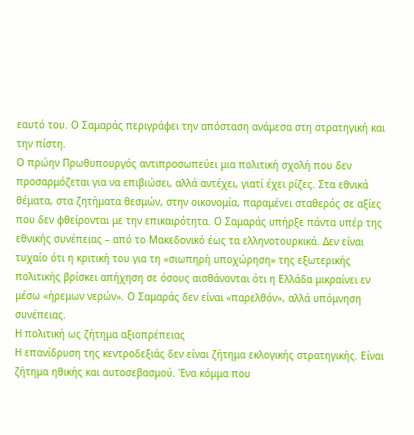εαυτό του. Ο Σαμαράς περιγράφει την απόσταση ανάμεσα στη στρατηγική και την πίστη.
Ο πρώην Πρωθυπουργός αντιπροσωπεύει μια πολιτική σχολή που δεν προσαρμόζεται για να επιβιώσει, αλλά αντέχει, γιατί έχει ρίζες. Στα εθνικά θέματα, στα ζητήματα θεσμών, στην οικονομία, παραμένει σταθερός σε αξίες που δεν φθείρονται με την επικαιρότητα. Ο Σαμαράς υπήρξε πάντα υπέρ της εθνικής συνέπειας – από το Μακεδονικό έως τα ελληνοτουρκικά. Δεν είναι τυχαίο ότι η κριτική του για τη «σιωπηρή υποχώρηση» της εξωτερικής πολιτικής βρίσκει απήχηση σε όσους αισθάνονται ότι η Ελλάδα μικραίνει εν μέσω «ήρεμων νερών». Ο Σαμαράς δεν είναι «παρελθόν», αλλά υπόμνηση συνέπειας.
Η πολιτική ως ζήτημα αξιοπρέπειας
Η επανίδρυση της κεντροδεξιάς δεν είναι ζήτημα εκλογικής στρατηγικής. Είναι ζήτημα ηθικής και αυτοσεβασμού. Ένα κόμμα που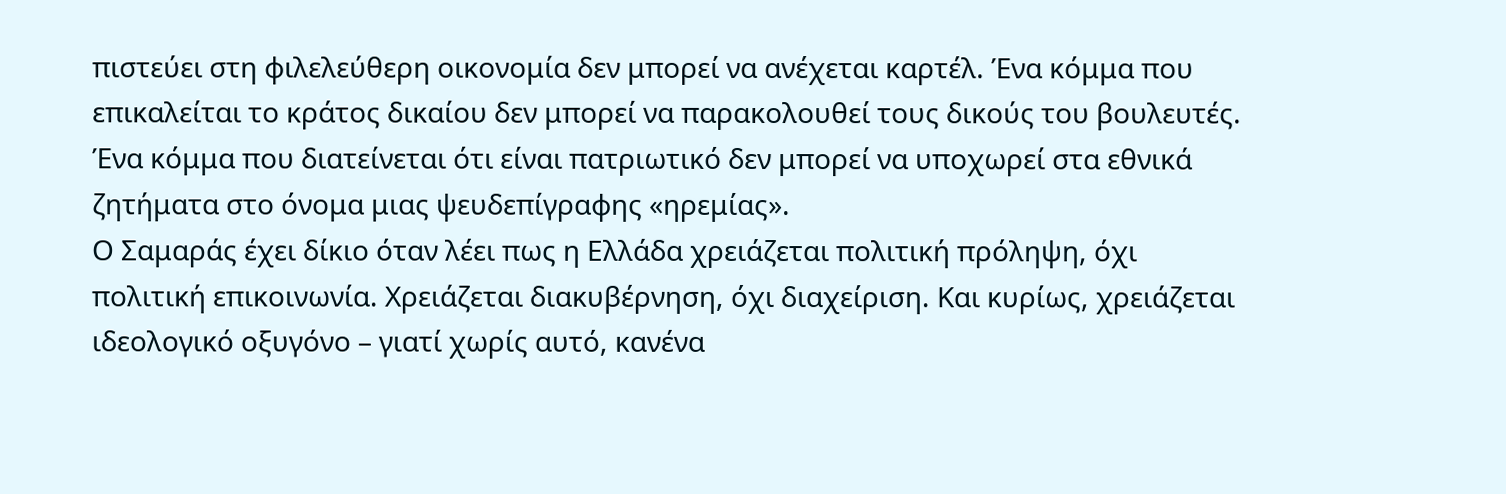πιστεύει στη φιλελεύθερη οικονομία δεν μπορεί να ανέχεται καρτέλ. Ένα κόμμα που επικαλείται το κράτος δικαίου δεν μπορεί να παρακολουθεί τους δικούς του βουλευτές. Ένα κόμμα που διατείνεται ότι είναι πατριωτικό δεν μπορεί να υποχωρεί στα εθνικά ζητήματα στο όνομα μιας ψευδεπίγραφης «ηρεμίας».
Ο Σαμαράς έχει δίκιο όταν λέει πως η Ελλάδα χρειάζεται πολιτική πρόληψη, όχι πολιτική επικοινωνία. Χρειάζεται διακυβέρνηση, όχι διαχείριση. Και κυρίως, χρειάζεται ιδεολογικό οξυγόνο – γιατί χωρίς αυτό, κανένα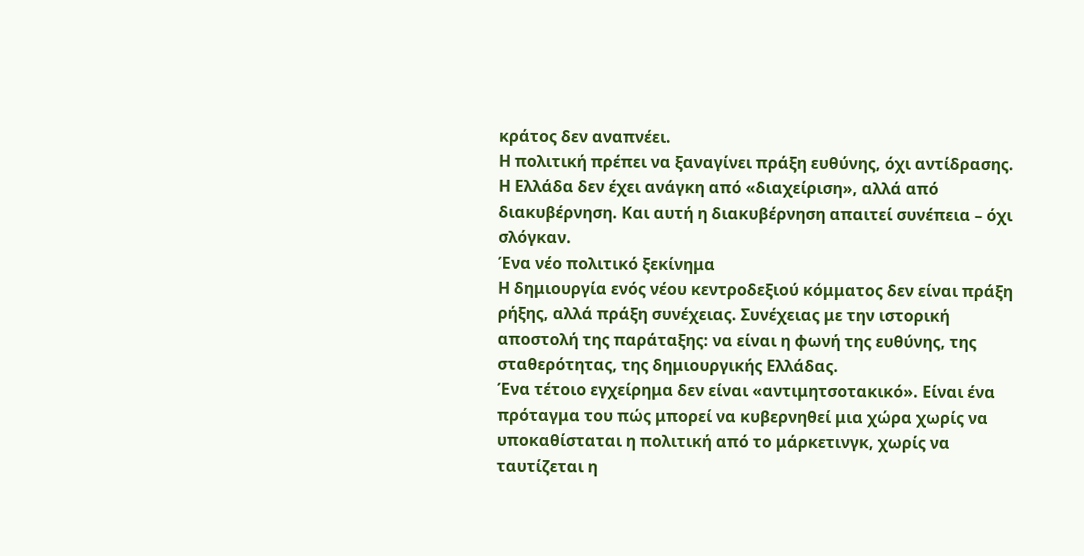κράτος δεν αναπνέει.
Η πολιτική πρέπει να ξαναγίνει πράξη ευθύνης, όχι αντίδρασης. Η Ελλάδα δεν έχει ανάγκη από «διαχείριση», αλλά από διακυβέρνηση. Και αυτή η διακυβέρνηση απαιτεί συνέπεια – όχι σλόγκαν.
Ένα νέο πολιτικό ξεκίνημα
Η δημιουργία ενός νέου κεντροδεξιού κόμματος δεν είναι πράξη ρήξης, αλλά πράξη συνέχειας. Συνέχειας με την ιστορική αποστολή της παράταξης: να είναι η φωνή της ευθύνης, της σταθερότητας, της δημιουργικής Ελλάδας.
Ένα τέτοιο εγχείρημα δεν είναι «αντιμητσοτακικό». Είναι ένα πρόταγμα του πώς μπορεί να κυβερνηθεί μια χώρα χωρίς να υποκαθίσταται η πολιτική από το μάρκετινγκ, χωρίς να ταυτίζεται η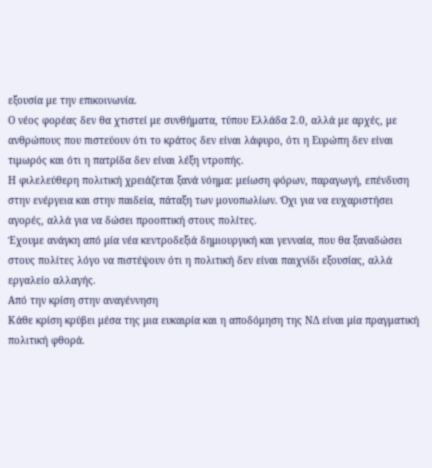εξουσία με την επικοινωνία.
Ο νέος φορέας δεν θα χτιστεί με συνθήματα, τύπου Ελλάδα 2.0, αλλά με αρχές, με ανθρώπους που πιστεύουν ότι το κράτος δεν είναι λάφυρο, ότι η Ευρώπη δεν είναι τιμωρός και ότι η πατρίδα δεν είναι λέξη ντροπής.
Η φιλελεύθερη πολιτική χρειάζεται ξανά νόημα: μείωση φόρων, παραγωγή, επένδυση στην ενέργεια και στην παιδεία, πάταξη των μονοπωλίων. Όχι για να ευχαριστήσει αγορές, αλλά για να δώσει προοπτική στους πολίτες.
Έχουμε ανάγκη από μία νέα κεντροδεξιά δημιουργική και γενναία, που θα ξαναδώσει στους πολίτες λόγο να πιστέψουν ότι η πολιτική δεν είναι παιχνίδι εξουσίας, αλλά εργαλείο αλλαγής.
Από την κρίση στην αναγέννηση
Κάθε κρίση κρύβει μέσα της μια ευκαιρία και η αποδόμηση της ΝΔ είναι μία πραγματική πολιτική φθορά.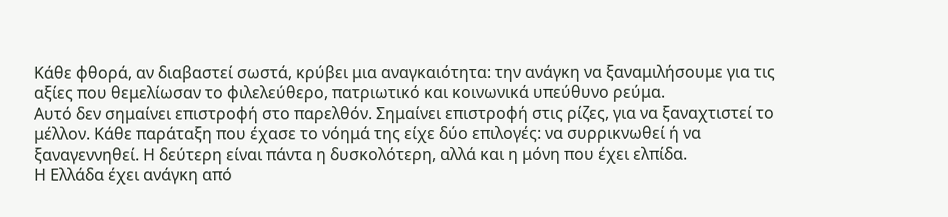Κάθε φθορά, αν διαβαστεί σωστά, κρύβει μια αναγκαιότητα: την ανάγκη να ξαναμιλήσουμε για τις αξίες που θεμελίωσαν το φιλελεύθερο, πατριωτικό και κοινωνικά υπεύθυνο ρεύμα.
Αυτό δεν σημαίνει επιστροφή στο παρελθόν. Σημαίνει επιστροφή στις ρίζες, για να ξαναχτιστεί το μέλλον. Κάθε παράταξη που έχασε το νόημά της είχε δύο επιλογές: να συρρικνωθεί ή να ξαναγεννηθεί. Η δεύτερη είναι πάντα η δυσκολότερη, αλλά και η μόνη που έχει ελπίδα.
Η Ελλάδα έχει ανάγκη από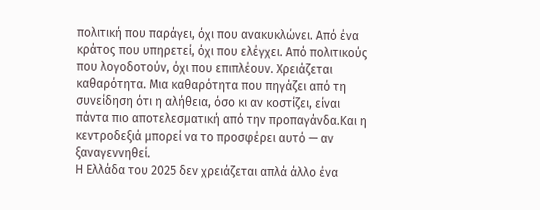πολιτική που παράγει, όχι που ανακυκλώνει. Από ένα κράτος που υπηρετεί, όχι που ελέγχει. Από πολιτικούς που λογοδοτούν, όχι που επιπλέουν. Χρειάζεται καθαρότητα. Μια καθαρότητα που πηγάζει από τη συνείδηση ότι η αλήθεια, όσο κι αν κοστίζει, είναι πάντα πιο αποτελεσματική από την προπαγάνδα.Και η κεντροδεξιά μπορεί να το προσφέρει αυτό — αν ξαναγεννηθεί.
Η Ελλάδα του 2025 δεν χρειάζεται απλά άλλο ένα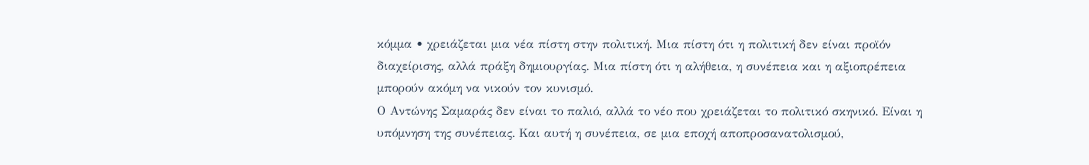κόμμα • χρειάζεται μια νέα πίστη στην πολιτική. Μια πίστη ότι η πολιτική δεν είναι προϊόν διαχείρισης, αλλά πράξη δημιουργίας. Μια πίστη ότι η αλήθεια, η συνέπεια και η αξιοπρέπεια μπορούν ακόμη να νικούν τον κυνισμό.
Ο Αντώνης Σαμαράς δεν είναι το παλιό, αλλά το νέο που χρειάζεται το πολιτικό σκηνικό. Είναι η υπόμνηση της συνέπειας. Και αυτή η συνέπεια, σε μια εποχή αποπροσανατολισμού,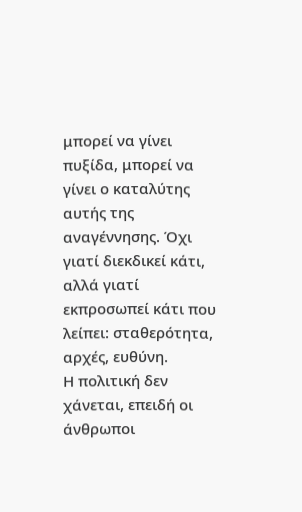μπορεί να γίνει πυξίδα, μπορεί να γίνει ο καταλύτης αυτής της αναγέννησης. Όχι γιατί διεκδικεί κάτι, αλλά γιατί εκπροσωπεί κάτι που λείπει: σταθερότητα, αρχές, ευθύνη.
Η πολιτική δεν χάνεται, επειδή οι άνθρωποι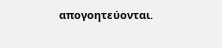απογοητεύονται.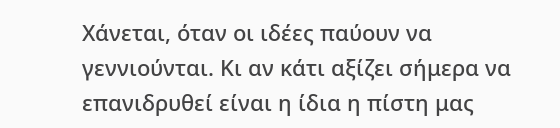Χάνεται, όταν οι ιδέες παύουν να γεννιούνται. Κι αν κάτι αξίζει σήμερα να επανιδρυθεί είναι η ίδια η πίστη μας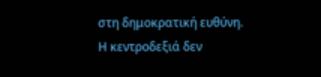στη δημοκρατική ευθύνη.
Η κεντροδεξιά δεν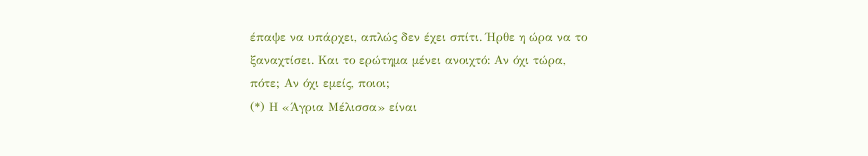έπαψε να υπάρχει, απλώς δεν έχει σπίτι. Ήρθε η ώρα να το ξαναχτίσει. Και το ερώτημα μένει ανοιχτό: Αν όχι τώρα, πότε; Αν όχι εμείς, ποιοι;
(*) Η «Άγρια Μέλισσα» είναι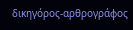δικηγόρος-αρθρογράφος